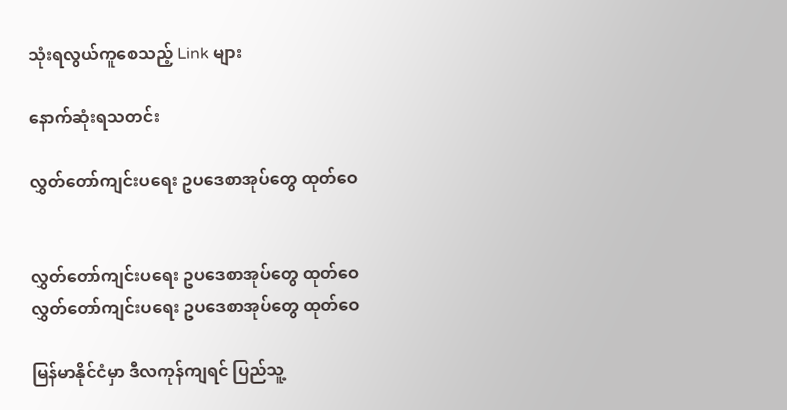သုံးရလွယ်ကူစေသည့် Link များ

နောက်ဆုံးရသတင်း

လွှတ်တော်ကျင်းပရေး ဥပဒေစာအုပ်တွေ ထုတ်ဝေ


လွှတ်တော်ကျင်းပရေး ဥပဒေစာအုပ်တွေ ထုတ်ဝေ
လွှတ်တော်ကျင်းပရေး ဥပဒေစာအုပ်တွေ ထုတ်ဝေ

မြန်မာနိုင်ငံမှာ ဒီလကုန်ကျရင် ပြည်သူ့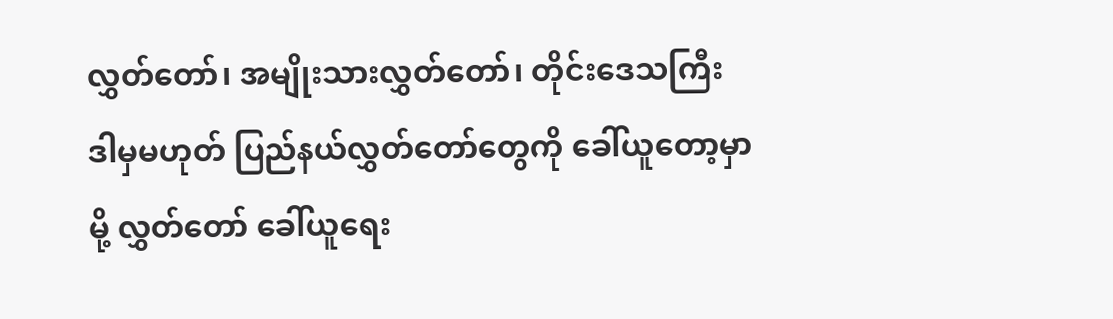လွှတ်တော်၊ အမျိုးသားလွှတ်တော်၊ တိုင်းဒေသကြီး ဒါမှမဟုတ် ပြည်နယ်လွှတ်တော်တွေကို ခေါ်ယူတော့မှာမို့ လွှတ်တော် ခေါ်ယူရေး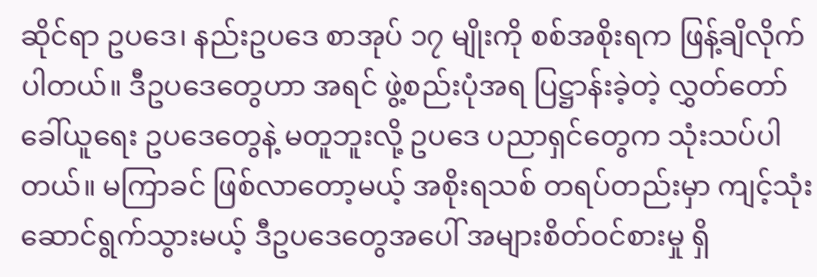ဆိုင်ရာ ဥပဒေ၊ နည်းဥပဒေ စာအုပ် ၁၇ မျိုးကို စစ်အစိုးရက ဖြန့်ချိလိုက်ပါတယ်။ ဒီဥပဒေတွေဟာ အရင် ဖွဲ့စည်းပုံအရ ပြဋ္ဌာန်းခဲ့တဲ့ လွှတ်တော်ခေါ်ယူရေး ဥပဒေတွေနဲ့ မတူဘူးလို့ ဥပဒေ ပညာရှင်တွေက သုံးသပ်ပါတယ်။ မကြာခင် ဖြစ်လာတော့မယ့် အစိုးရသစ် တရပ်တည်းမှာ ကျင့်သုံးဆောင်ရွက်သွားမယ့် ဒီဥပဒေတွေအပေါ် အများစိတ်ဝင်စားမှု ရှိ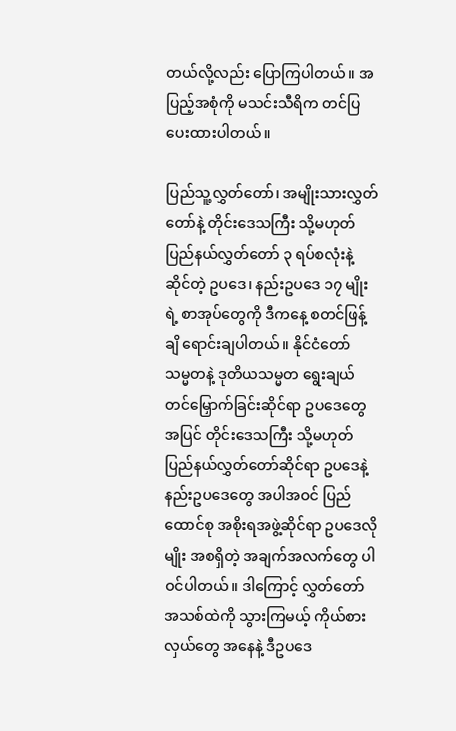တယ်လို့လည်း ပြောကြပါတယ်။ အပြည့်အစုံကို မသင်းသီရိက တင်ပြပေးထားပါတယ်။

ပြည်သူ့လွှတ်တော်၊ အမျိုးသားလွှတ်တော်နဲ့ တိုင်းဒေသကြီး သို့မဟုတ် ပြည်နယ်လွှတ်တော် ၃ ရပ်စလုံးနဲ့ ဆိုင်တဲ့ ဥပဒေ၊ နည်းဥပဒေ ၁၇ မျိုးရဲ့ စာအုပ်တွေကို ဒီကနေ့ စတင်ဖြန့်ချိ ရောင်းချပါတယ်။ နိုင်ငံတော် သမ္မတနဲ့ ဒုတိယသမ္မတ ရွေးချယ်တင်မြှောက်ခြင်းဆိုင်ရာ ဥပဒေတွေအပြင် တိုင်းဒေသကြီး သို့မဟုတ် ပြည်နယ်လွှတ်တော်ဆိုင်ရာ ဥပဒေနဲ့ နည်းဥပဒေတွေ အပါအဝင် ပြည်ထောင်စု အစိုးရအဖွဲ့ဆိုင်ရာ ဥပဒေလိုမျိုး အစရှိတဲ့ အချက်အလက်တွေ ပါဝင်ပါတယ်။ ဒါကြောင့် လွှတ်တော်အသစ်ထဲကို သွားကြမယ့် ကိုယ်စားလှယ်တွေ အနေနဲ့ ဒီဥပဒေ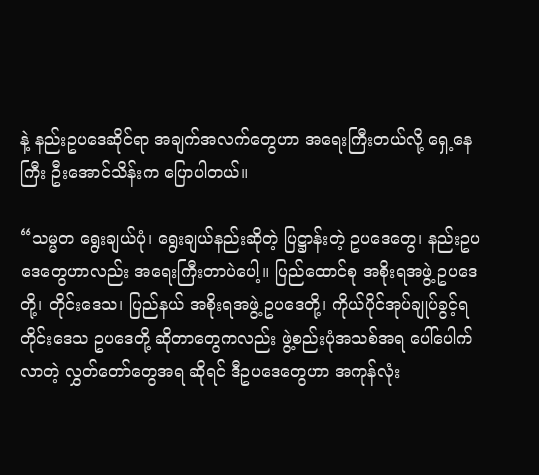နဲ့ နည်းဥပဒေဆိုင်ရာ အချက်အလက်တွေဟာ အရေးကြီးတယ်လို့ ရှေ့နေကြီး ဦးအောင်သိန်းက ပြောပါတယ်။

“သမ္မတ ရွေးချယ်ပုံ၊ ရွေးချယ်နည်းဆိုတဲ့ ပြဋ္ဌာန်းတဲ့ ဥပဒေတွေ၊ နည်းဥပဒေတွေဟာလည်း အရေးကြီးတာပဲပေါ့။ ပြည်ထောင်စု အစိုးရအဖွဲ့ ဥပဒေတို့၊ တိုင်းဒေသ၊ ပြည်နယ် အစိုးရအဖွဲ့ ဥပဒေတို့၊ ကိုယ်ပိုင်အုပ်ချုပ်ခွင့်ရ တိုင်းဒေသ ဥပဒေတို့ ဆိုတာတွေကလည်း ဖွဲ့စည်းပုံအသစ်အရ ပေါ်ပေါက်လာတဲ့ လွှတ်တော်တွေအရ ဆိုရင် ဒီဥပဒေတွေဟာ အကုန်လုံး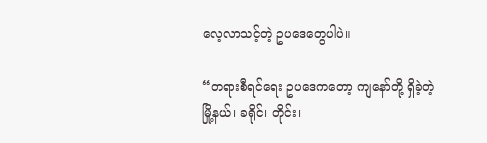လေ့လာသင့်တဲ့ ဥပဒေတွေပါပဲ။

“တရားစီရင်ရေး ဥပဒေကတော့ ကျနော်တို့ ရှိခဲ့တဲ့ မြို့နယ်၊ ခရိုင်၊ တိုင်း၊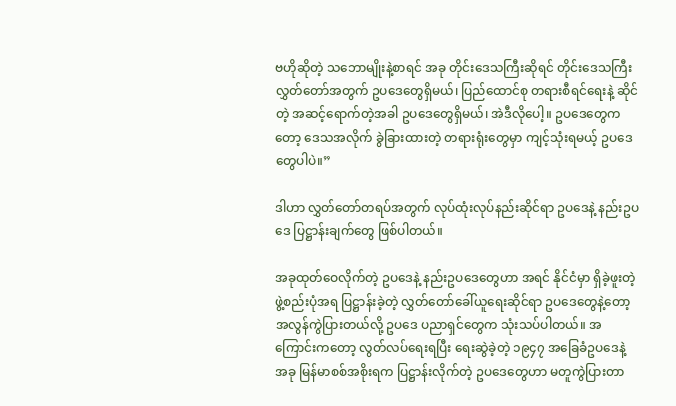ဗဟိုဆိုတဲ့ သဘောမျိုးနဲ့စာရင် အခု တိုင်းဒေသကြီးဆိုရင် တိုင်းဒေသကြီး လွှတ်တော်အတွက် ဥပဒေတွေရှိမယ်၊ ပြည်ထောင်စု တရားစီရင်ရေးနဲ့ ဆိုင်တဲ့ အဆင့်ရောက်တဲ့အခါ ဥပဒေတွေရှိမယ်၊ အဲဒီလိုပေါ့။ ဥပဒေတွေကတော့ ဒေသအလိုက် ခွဲခြားထားတဲ့ တရားရုံးတွေမှာ ကျင့်သုံးရမယ့် ဥပဒေတွေပါပဲ။”

ဒါဟာ လွှတ်တော်တရပ်အတွက် လုပ်ထုံးလုပ်နည်းဆိုင်ရာ ဥပဒေနဲ့ နည်းဥပဒေ ပြဋ္ဌာန်းချက်တွေ ဖြစ်ပါတယ်။

အခုထုတ်ဝေလိုက်တဲ့ ဥပဒေနဲ့ နည်းဥပဒေတွေဟာ အရင် နိုင်ငံမှာ ရှိခဲ့ဖူးတဲ့ ဖွဲ့စည်းပုံအရ ပြဋ္ဌာန်းခဲ့တဲ့ လွှတ်တော်ခေါ်ယူရေးဆိုင်ရာ ဥပဒေတွေနဲ့တော့ အလွန်ကွဲပြားတယ်လို့ ဥပဒေ ပညာရှင်တွေက သုံးသပ်ပါတယ်။ အကြောင်းကတော့ လွတ်လပ်ရေးရပြီး ရေးဆွဲခဲ့တဲ့ ၁၉၄၇ အခြေခံဥပဒေနဲ့ အခု မြန်မာစစ်အစိုးရက ပြဋ္ဌာန်းလိုက်တဲ့ ဥပဒေတွေဟာ မတူကွဲပြားတာ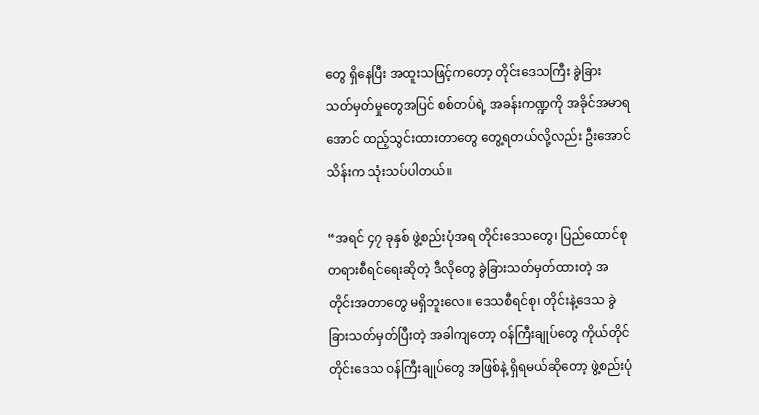တွေ ရှိနေပြီး အထူးသဖြင့်ကတော့ တိုင်းဒေသကြီး ခွဲခြား သတ်မှတ်မှုတွေအပြင် စစ်တပ်ရဲ့ အခန်းကဏ္ဍကို အခိုင်အမာရအောင် ထည့်သွင်းထားတာတွေ တွေ့ရတယ်လို့လည်း ဦးအောင်သိန်းက သုံးသပ်ပါတယ်။

“အရင် ၄၇ ခုနှစ် ဖွဲ့စည်းပုံအရ တိုင်းဒေသတွေ၊ ပြည်ထောင်စု တရားစီရင်ရေးဆိုတဲ့ ဒီလိုတွေ ခွဲခြားသတ်မှတ်ထားတဲ့ အတိုင်းအတာတွေ မရှိဘူးလေ။ ဒေသစီရင်စု၊ တိုင်းနဲ့ဒေသ ခွဲခြားသတ်မှတ်ပြီးတဲ့ အခါကျတော့ ဝန်ကြီးချုပ်တွေ ကိုယ်တိုင် တိုင်းဒေသ ဝန်ကြီးချုပ်တွေ အဖြစ်နဲ့ ရှိရမယ်ဆိုတော့ ဖွဲ့စည်းပုံ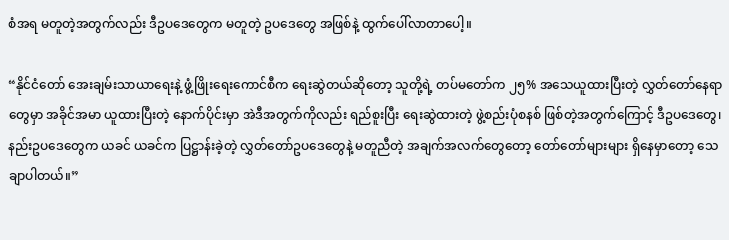စံအရ မတူတဲ့အတွက်လည်း ဒီဥပဒေတွေက မတူတဲ့ ဥပဒေတွေ အဖြစ်နဲ့ ထွက်ပေါ်လာတာပေါ့။

“နိုင်ငံတော် အေးချမ်းသာယာရေးနဲ့ ဖွံ့ဖြိုးရေးကောင်စီက ရေးဆွဲတယ်ဆိုတော့ သူတို့ရဲ့ တပ်မတော်က ၂၅% အသေယူထားပြီးတဲ့ လွှတ်တော်နေရာတွေမှာ အခိုင်အမာ ယူထားပြီးတဲ့ နောက်ပိုင်းမှာ အဲဒီအတွက်ကိုလည်း ရည်စူးပြီး ရေးဆွဲထားတဲ့ ဖွဲ့စည်းပုံစနစ် ဖြစ်တဲ့အတွက်ကြောင့် ဒီဥပဒေတွေ၊ နည်းဥပဒေတွေက ယခင် ယခင်က ပြဋ္ဌာန်းခဲ့တဲ့ လွှတ်တော်ဥပဒေတွေနဲ့ မတူညီတဲ့ အချက်အလက်တွေတော့ တော်တော်များများ ရှိနေမှာတော့ သေချာပါတယ်။”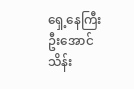ရှေ့နေကြီး ဦးအောင်သိန်း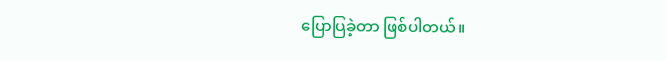ပြောပြခဲ့တာ ဖြစ်ပါတယ်။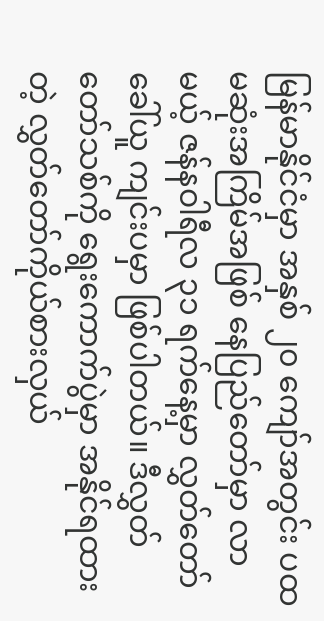မြန်မာနိုင်ငံမှာ အနှစ် ၂၀ ကျော်အတွင်း ပထမဆုံးအကြိမ်အဖြစ် နေပြည်တော်မှာ လာမယ့် ဇန်နဝါရီလ ၃၁ ရက်နေ့မှာ လွှတ်တော်ခေါ်ယူ ကျင်းပမှာ ဖြစ်ပါတယ်။ ဒီလွှတ်တော်သစ်ကို ရွေးကောက်ပွဲမှာ အနိုင်ရထားတဲ့ လွှတ်တော်ကိုယ်စားလှယ်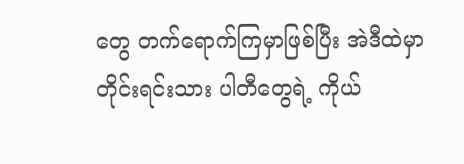တွေ တက်ရောက်ကြမှာဖြစ်ပြီး အဲဒီထဲမှာ တိုင်းရင်းသား ပါတီတွေရဲ့ ကိုယ်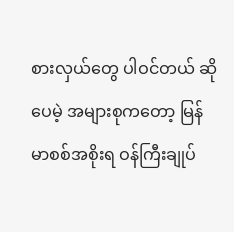စားလှယ်တွေ ပါဝင်တယ် ဆိုပေမဲ့ အများစုကတော့ မြန်မာစစ်အစိုးရ ဝန်ကြီးချုပ်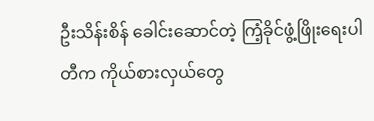ဦးသိန်းစိန် ခေါင်းဆောင်တဲ့ ကြံ့ခိုင်ဖွံ့ဖြိုးရေးပါတီက ကိုယ်စားလှယ်တွေ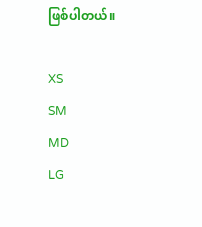ဖြစ်ပါတယ်။

XS
SM
MD
LG